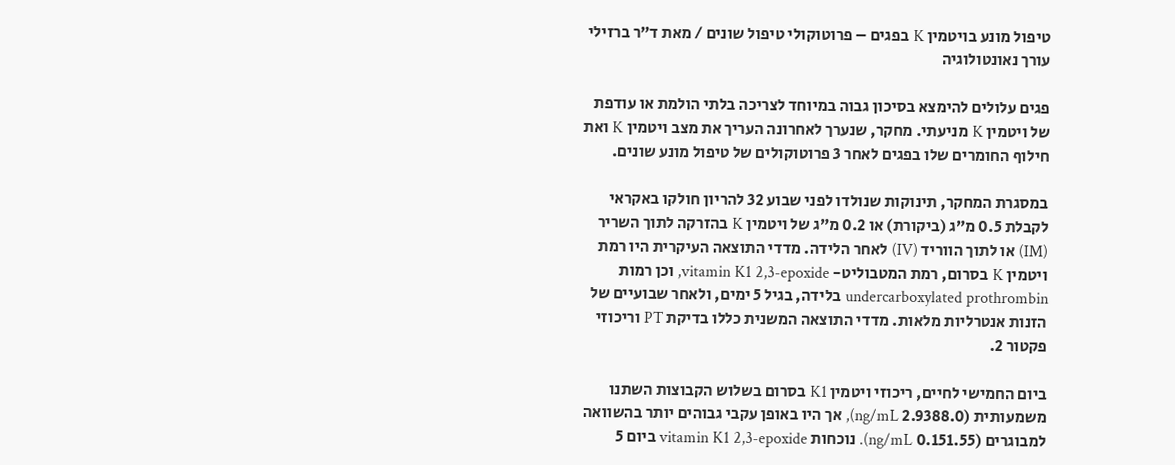טיפול מונע בויטמין K בפגים – פרוטוקולי טיפול שונים / מאת ד”ר ברזילי עורך נאונטולוגיה

פגים עלולים להימצא בסיכון גבוה במיוחד לצריכה בלתי הולמת או עודפת של ויטמין K מניעתי. מחקר, שנערך לאחרונה העריך את מצב ויטמין K ואת חילוף החומרים שלו בפגים לאחר 3 פרוטוקולים של טיפול מונע שונים.

במסגרת המחקר, תינוקות שנולדו לפני שבוע 32 להריון חולקו באקראי לקבלת 0.5 מ”ג (ביקורת) או 0.2 מ”ג של ויטמין K בהזרקה לתוך השריר (IM) או לתוך הווריד (IV) לאחר הלידה. מדדי התוצאה העיקרית היו רמת ויטמין K בסרום, רמת המטבוליט- vitamin K1 2,3-epoxide, וכן רמות undercarboxylated prothrombin בלידה, בגיל 5 ימים, ולאחר שבועיים של הזנות אנטרליות מלאות. מדדי התוצאה המשנית כללו בדיקת PT וריכוזי פקטור 2.

ביום החמישי לחיים, ריכוזי ויטמין K1 בסרום בשלוש הקבוצות השתנו משמעותית (2.9388.0 ng/mL), אך היו באופן עקבי גבוהים יותר בהשוואה למבוגרים (0.151.55 ng/mL). נוכחות vitamin K1 2,3-epoxide ביום 5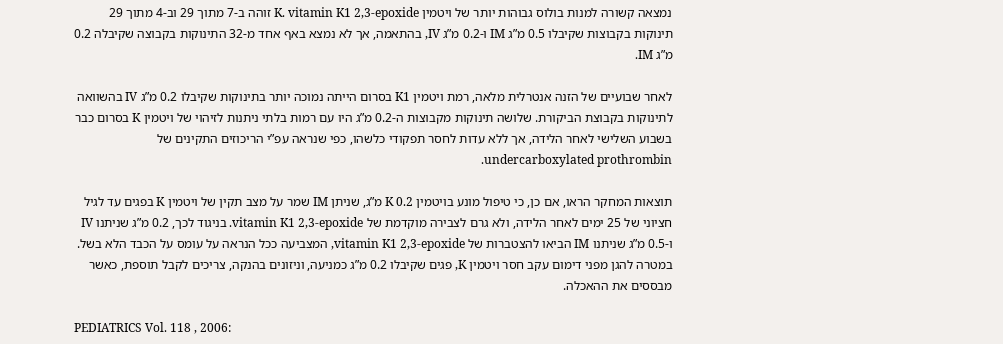נמצאה קשורה למנות בולוס גבוהות יותר של ויטמין K. vitamin K1 2,3-epoxide זוהה ב-7 מתוך 29 וב-4 מתוך 29 תינוקות בקבוצות שקיבלו 0.5 מ”ג IM ו-0.2 מ”ג IV, בהתאמה, אך לא נמצא באף אחד מ-32 התינוקות בקבוצה שקיבלה 0.2 מ”ג IM.

לאחר שבועיים של הזנה אנטרלית מלאה, רמת ויטמין K1 בסרום הייתה נמוכה יותר בתינוקות שקיבלו 0.2 מ”ג IV בהשוואה לתינוקות בקבוצת הביקורת. שלושה תינוקות מקבוצות ה-0.2 מ”ג היו עם רמות בלתי ניתנות לזיהוי של ויטמין K בסרום כבר בשבוע השלישי לאחר הלידה, אך ללא עדות לחסר תפקודי כלשהו, כפי שנראה עפ”י הריכוזים התקינים של undercarboxylated prothrombin.

תוצאות המחקר הראו, אם כן, כי טיפול מונע בויטמין K 0.2 מ”ג, שניתן IM שמר על מצב תקין של ויטמין K בפגים עד לגיל חציוני של 25 ימים לאחר הלידה, ולא גרם לצבירה מוקדמת של vitamin K1 2,3-epoxide. בניגוד לכך, 0.2 מ”ג שניתנו IV ו-0.5 מ”ג שניתנו IM הביאו להצטברות של vitamin K1 2,3-epoxide, המצביעה ככל הנראה על עומס על הכבד הלא בשל. במטרה להגן מפני דימום עקב חסר ויטמין K, פגים שקיבלו 0.2 מ”ג כמניעה, וניזונים בהנקה, צריכים לקבל תוספת, כאשר מבססים את ההאכלה.

PEDIATRICS Vol. 118 , 2006: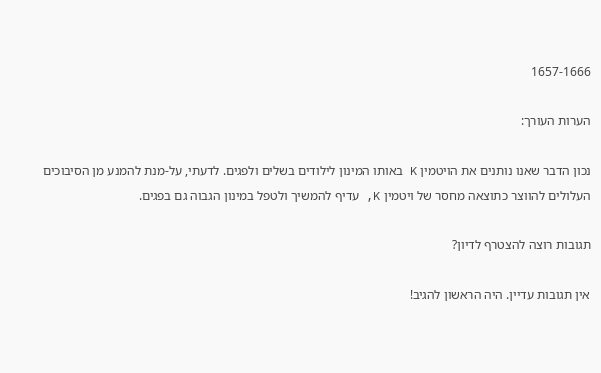1657-1666

הערות העורך:

נכון הדבר שאנו נותנים את הויטמין K באותו המינון לילודים בשלים ולפגים. לדעתי, על-מנת להמנע מן הסיבוכים העלולים להווצר כתוצאה מחסר של ויטמין K, עדיף להמשיך ולטפל במינון הגבוה גם בפגים.

תגובות רוצה להצטרף לדיון?

אין תגובות עדיין. היה הראשון להגיב!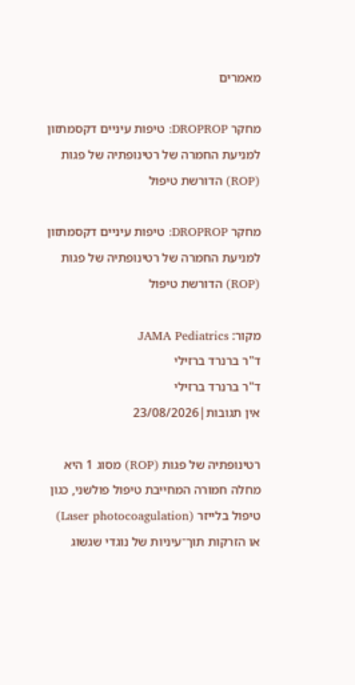מאמרים

מחקר DROPROP: טיפות עיניים דקסמתזון למניעת החמרה של רטינופתיה של פגות (ROP) הדורשת טיפול

מחקר DROPROP: טיפות עיניים דקסמתזון למניעת החמרה של רטינופתיה של פגות (ROP) הדורשת טיפול

מקור: JAMA Pediatrics
ד"ר ברנרד ברזילי
ד"ר ברנרד ברזילי
אין תגובות|23/08/2026

רטינופתיה של פגות (ROP) מסוג 1 היא מחלה חמורה המחייבת טיפול פולשני, כגון טיפול בלייזר (Laser photocoagulation)  או הזרקות תוך־עיניות של נוגדי שגשוג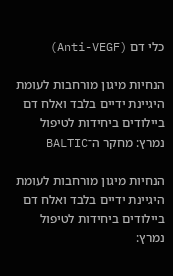כלי דם (Anti-VEGF)

הנחיות מיגון מורחבות לעומת היגיינת ידיים בלבד ואלח דם ביילודים ביחידות לטיפול נמרץ: מחקר ה־BALTIC

הנחיות מיגון מורחבות לעומת היגיינת ידיים בלבד ואלח דם ביילודים ביחידות לטיפול נמרץ: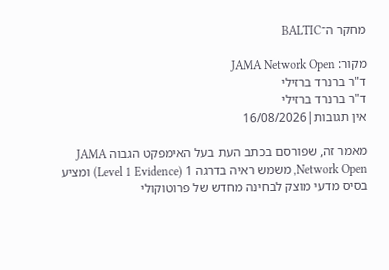מחקר ה־BALTIC

מקור: JAMA Network Open
ד"ר ברנרד ברזילי
ד"ר ברנרד ברזילי
אין תגובות|16/08/2026

מאמר זה, שפורסם בכתב העת בעל האימפקט הגבוה JAMA Network Open, משמש ראיה בדרגה 1 (Level 1 Evidence) ומציע בסיס מדעי מוצק לבחינה מחדש של פרוטוקולי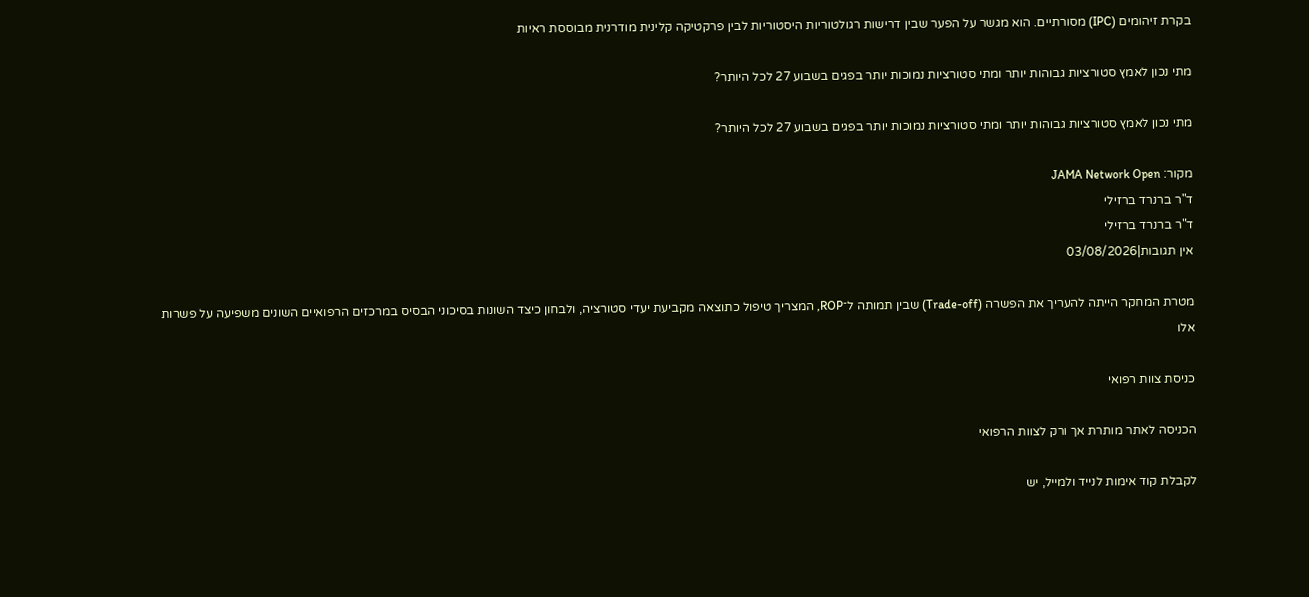בקרת זיהומים (IPC) מסורתיים. הוא מגשר על הפער שבין דרישות רגולטוריות היסטוריות לבין פרקטיקה קלינית מודרנית מבוססת ראיות

מתי נכון לאמץ סטורציות גבוהות יותר ומתי סטורציות נמוכות יותר בפגים בשבוע 27 לכל היותר?

מתי נכון לאמץ סטורציות גבוהות יותר ומתי סטורציות נמוכות יותר בפגים בשבוע 27 לכל היותר?

מקור: JAMA Network Open
ד"ר ברנרד ברזילי
ד"ר ברנרד ברזילי
אין תגובות|03/08/2026

מטרת המחקר הייתה להעריך את הפשרה (Trade-off) שבין תמותה ל־ROP, המצריך טיפול כתוצאה מקביעת יעדי סטורציה, ולבחון כיצד השונות בסיכוני הבסיס במרכזים הרפואיים השונים משפיעה על פשרות אלו

כניסת צוות רפואי

הכניסה לאתר מותרת אך ורק לצוות הרפואי

לקבלת קוד אימות לנייד ולמייל, יש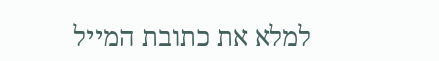למלא את כתובת המייל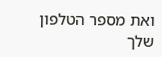ואת מספר הטלפון שלך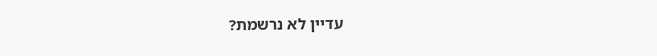עדיין לא נרשמת?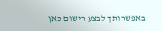באפשרותך לבצע רישום כאן